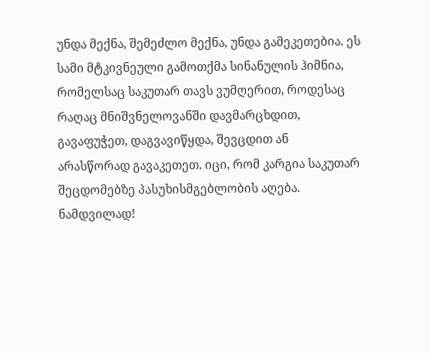უნდა მექნა, შემეძლო მექნა, უნდა გამეკეთებია. ეს სამი მტკივნეული გამოთქმა სინანულის ჰიმნია, რომელსაც საკუთარ თავს ვუმღერით, როდესაც რაღაც მნიშვნელოვანში დავმარცხდით, გავაფუჭეთ, დაგვავიწყდა, შევცდით ან არასწორად გავაკეთეთ. იცი, რომ კარგია საკუთარ შეცდომებზე პასუხისმგებლობის აღება. ნამდვილად!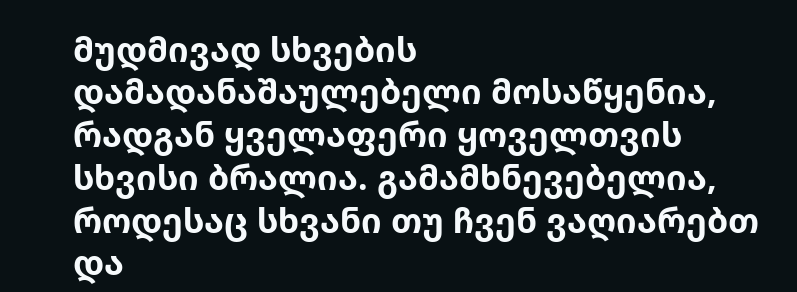მუდმივად სხვების დამადანაშაულებელი მოსაწყენია, რადგან ყველაფერი ყოველთვის სხვისი ბრალია. გამამხნევებელია, როდესაც სხვანი თუ ჩვენ ვაღიარებთ და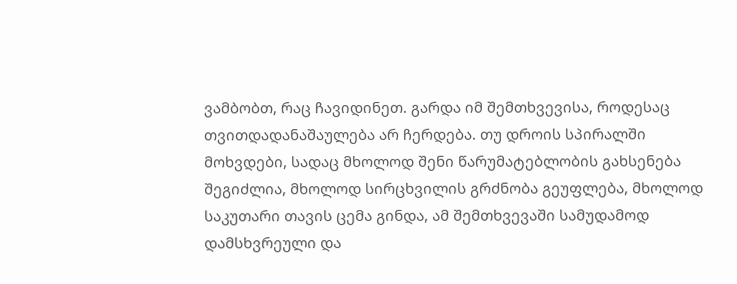ვამბობთ, რაც ჩავიდინეთ. გარდა იმ შემთხვევისა, როდესაც თვითდადანაშაულება არ ჩერდება. თუ დროის სპირალში მოხვდები, სადაც მხოლოდ შენი წარუმატებლობის გახსენება შეგიძლია, მხოლოდ სირცხვილის გრძნობა გეუფლება, მხოლოდ საკუთარი თავის ცემა გინდა, ამ შემთხვევაში სამუდამოდ დამსხვრეული და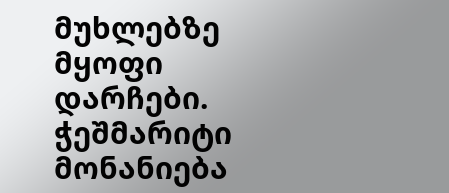მუხლებზე მყოფი დარჩები. ჭეშმარიტი მონანიება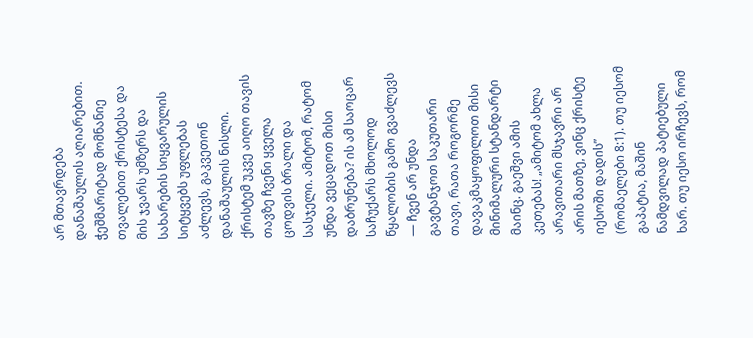არ მთავრდება დანაშაულის აღიარებით. ჭეშმარიტად მომნანიე თვალებით ქრისტესა და მის ჯვარს უმზერს და სახარების სიყვარულის სიტყვებს უფლებას აძლევს, გაკვეთონ დანაშაულის ნისლი. ქრისტემ უკვე აიღო თავის თავზე ჩვენი ყველა ცოდვის ბრალი და სასჯელი. ამიტომ, რატომ უნდა ვეცადოთ მისი დაბრუნება? ის ამ საოცარ საჩუქარს მხოლოდ წყალობის გამო გვაძლევს — ჩვენ არ უნდა გავტანჯოთ საკუთარი თავი, რათა როგორმე დავაკმაყოფილოთ მისი მინიმალური სტანდარტი მაინც. გაეშვი ამის კეთებას! „ამიტომ ახლა არავითარი მსჯავრი არ არის მათზე, ვინც ქრისტე იესოში დადის” (რომაელები 8:1). თუ იესომ გაპატია, მაშინ ნამდვილად პატიებული ხარ. თუ იესო ირჩევს, რომ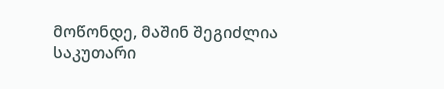მოწონდე, მაშინ შეგიძლია საკუთარი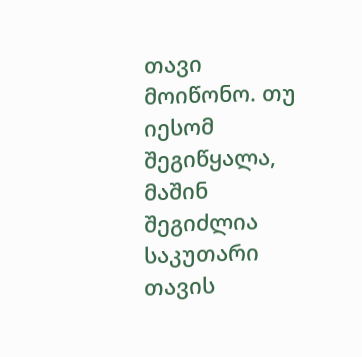თავი მოიწონო. თუ იესომ შეგიწყალა, მაშინ შეგიძლია საკუთარი თავის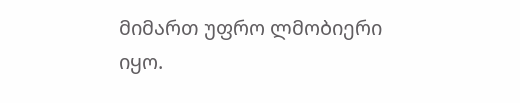მიმართ უფრო ლმობიერი იყო.